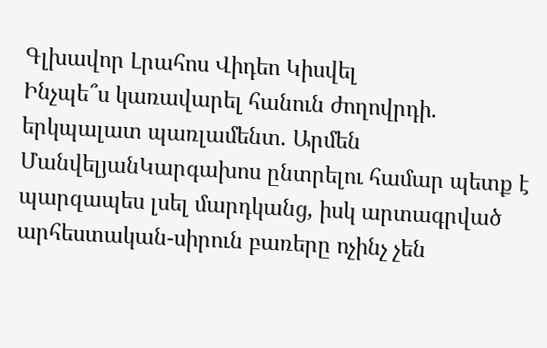Գլխավոր Լրահոս Վիդեո Կիսվել
Ինչպե՞ս կառավարել հանուն ժողովրդի. երկպալատ պառլամենտ. Արմեն ՄանվելյանԿարգախոս ընտրելու համար պետք է պարզապես լսել մարդկանց, իսկ արտագրված արհեստական-սիրուն բառերը ոչինչ չեն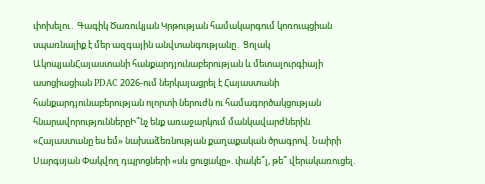փոխելու․ Գագիկ Ծառուկյան Կրթության համակարգում կոռուպցիան սպառնալիք է մեր ազգային անվտանգությանը․ Ցոլակ ԱկոպյանՀայաստանի հանքարդյունաբերության և մետալուրգիայի ասոցիացիան PDAC 2026-ում ներկայացրել է Հայաստանի հանքարդյունաբերության ոլորտի ներուժն ու համագործակցության հնարավորություններըԻ՞նչ ենք առաջարկում մանկավարժներին «Հայաստանը ես եմ» նախաձեռնության քաղաքական ծրագրով. Նաիրի Սարգսյան Փակվող դպրոցների «սև ցուցակը». փակե՞լ, թե՞ վերակառուցել.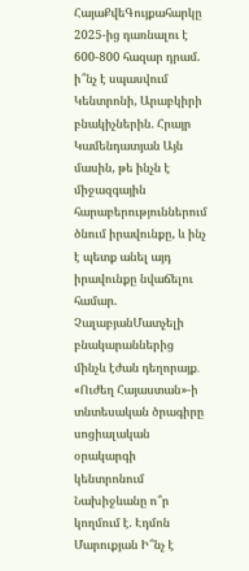ՀայաՔվեԳույքահարկը 2025-ից դառնալու է 600-800 հազար դրամ. ի՞նչ է սպասվում Կենտրոնի, Արաբկիրի բնակիչներին. Հրայր Կամենդատյան Այն մասին, թե ինչն է միջազգային հարաբերություններում ծնում իրավունքը, և ինչ է պետք անել այդ իրավունքը նվաճելու համար. ՉալաբյանՄատչելի բնակարաններից մինչև էժան դեղորայք․ «Ուժեղ Հայաստան»-ի տնտեսական ծրագիրը սոցիալական օրակարգի կենտրոնում Նախիջևանը ո՞ր կողմում է. Էդմոն Մարուքյան Ի՞նչ է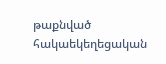թաքնված հակաեկեղեցական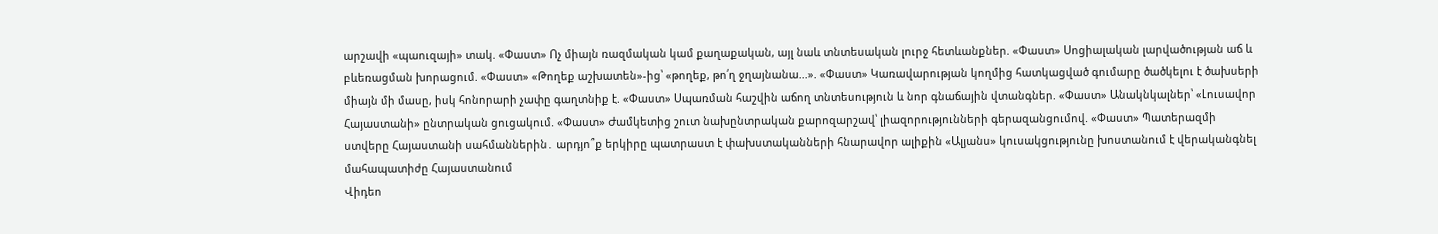արշավի «պաուզայի» տակ. «Փաստ» Ոչ միայն ռազմական կամ քաղաքական, այլ նաև տնտեսական լուրջ հետևանքներ. «Փաստ» Սոցիալական լարվածության աճ և բևեռացման խորացում. «Փաստ» «Թողեք աշխատեն»-ից՝ «թողեք, թո՛ղ ջղայնանա...». «Փաստ» Կառավարության կողմից հատկացված գումարը ծածկելու է ծախսերի միայն մի մասը, իսկ հոնորարի չափը գաղտնիք է. «Փաստ» Սպառման հաշվին աճող տնտեսություն և նոր գնաճային վտանգներ. «Փաստ» Անակնկալներ՝ «Լուսավոր Հայաստանի» ընտրական ցուցակում. «Փաստ» Ժամկետից շուտ նախընտրական քարոզարշավ՝ լիազորությունների գերազանցումով. «Փաստ» Պատերազմի ստվերը Հայաստանի սահմաններին․ արդյո՞ք երկիրը պատրաստ է փախստականների հնարավոր ալիքին «Ալյանս» կուսակցությունը խոստանում է վերականգնել մահապատիժը Հայաստանում
Վիդեո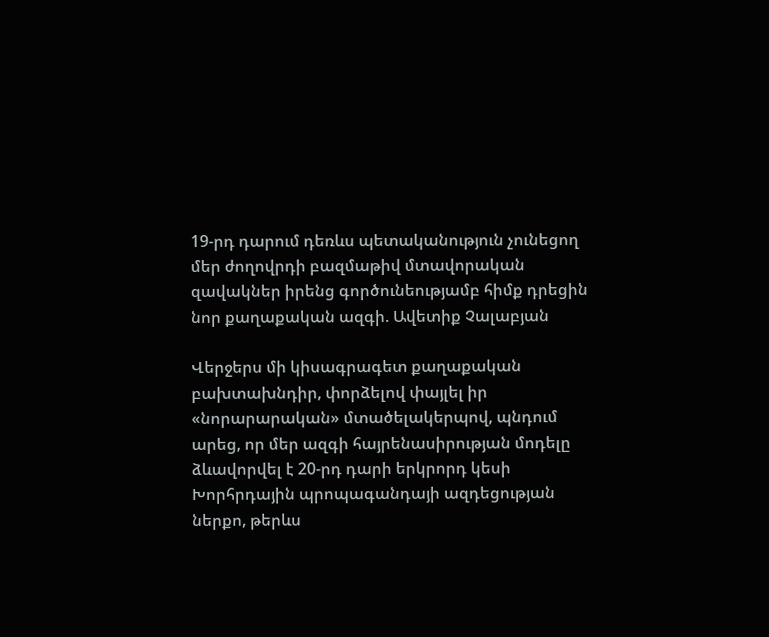19-րդ դարում դեռևս պետականություն չունեցող մեր ժողովրդի բազմաթիվ մտավորական զավակներ իրենց գործունեությամբ հիմք դրեցին նոր քաղաքական ազգի. Ավետիք Չալաբյան

Վերջերս մի կիսագրագետ քաղաքական բախտախնդիր, փորձելով փայլել իր «նորարարական» մտածելակերպով, պնդում արեց, որ մեր ազգի հայրենասիրության մոդելը ձևավորվել է 20-րդ դարի երկրորդ կեսի Խորհրդային պրոպագանդայի ազդեցության ներքո, թերևս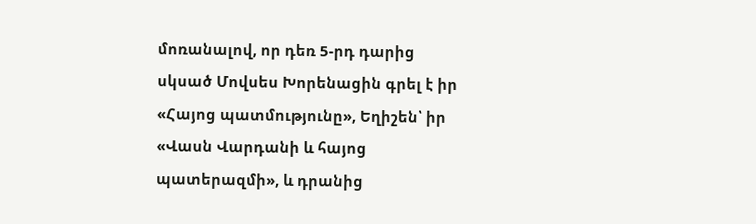մոռանալով, որ դեռ 5-րդ դարից սկսած Մովսես Խորենացին գրել է իր «Հայոց պատմությունը», Եղիշեն՝ իր «Վասն Վարդանի և հայոց պատերազմի», և դրանից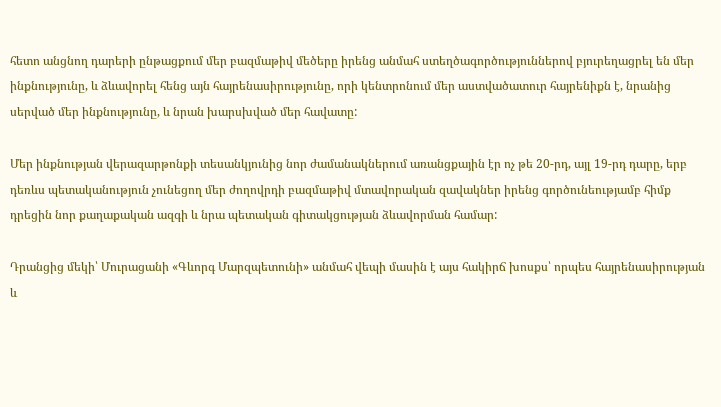հետո անցնող դարերի ընթացքում մեր բազմաթիվ մեծերը իրենց անմահ ստեղծագործություններով բյուրեղացրել են մեր ինքնությունը, և ձևավորել հենց այն հայրենասիրությունը, որի կենտրոնում մեր աստվածատուր հայրենիքն է, նրանից սերված մեր ինքնությունը, և նրան խարսխված մեր հավատը:

Մեր ինքնության վերազարթոնքի տեսանկյունից նոր ժամանակներում առանցքային էր ոչ թե 20-րդ, այլ 19-րդ դարը, երբ դեռևս պետականություն չունեցող մեր ժողովրդի բազմաթիվ մտավորական զավակներ իրենց գործունեությամբ հիմք դրեցին նոր քաղաքական ազգի և նրա պետական գիտակցության ձևավորման համար:

Դրանցից մեկի՝ Մուրացանի «Գևորգ Մարզպետունի» անմահ վեպի մասին է այս հակիրճ խոսքս՝ որպես հայրենասիրության և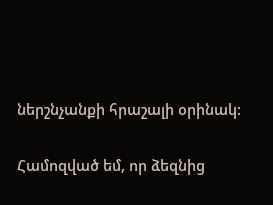ներշնչանքի հրաշալի օրինակ:

Համոզված եմ, որ ձեզնից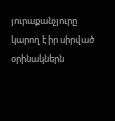յուրաքանչյուրը կարող է իր սիրված օրինակներն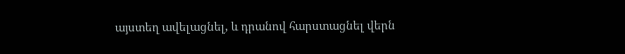այստեղ ավելացնել, և դրանով հարստացնել վերն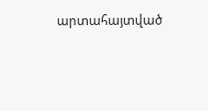արտահայտված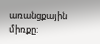առանցքային միռքը: